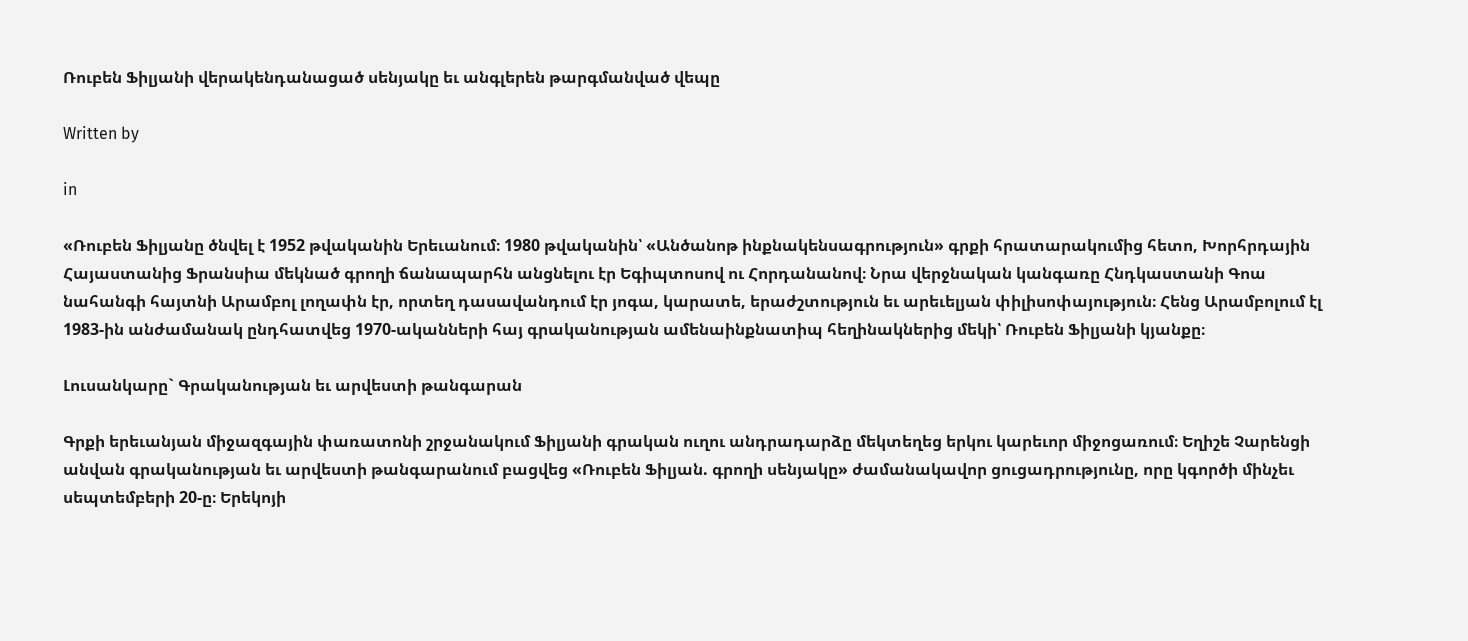Ռուբեն Ֆիլյանի վերակենդանացած սենյակը եւ անգլերեն թարգմանված վեպը

Written by

in

«Ռուբեն Ֆիլյանը ծնվել է 1952 թվականին Երեւանում։ 1980 թվականին՝ «Անծանոթ ինքնակենսագրություն» գրքի հրատարակումից հետո, Խորհրդային Հայաստանից Ֆրանսիա մեկնած գրողի ճանապարհն անցնելու էր Եգիպտոսով ու Հորդանանով։ Նրա վերջնական կանգառը Հնդկաստանի Գոա նահանգի հայտնի Արամբոլ լողափն էր, որտեղ դասավանդում էր յոգա, կարատե, երաժշտություն եւ արեւելյան փիլիսոփայություն։ Հենց Արամբոլում էլ 1983-ին անժամանակ ընդհատվեց 1970-ականների հայ գրականության ամենաինքնատիպ հեղինակներից մեկի՝ Ռուբեն Ֆիլյանի կյանքը։

Լուսանկարը` Գրականության եւ արվեստի թանգարան

Գրքի երեւանյան միջազգային փառատոնի շրջանակում Ֆիլյանի գրական ուղու անդրադարձը մեկտեղեց երկու կարեւոր միջոցառում։ Եղիշե Չարենցի անվան գրականության եւ արվեստի թանգարանում բացվեց «Ռուբեն Ֆիլյան. գրողի սենյակը» ժամանակավոր ցուցադրությունը, որը կգործի մինչեւ սեպտեմբերի 20-ը։ Երեկոյի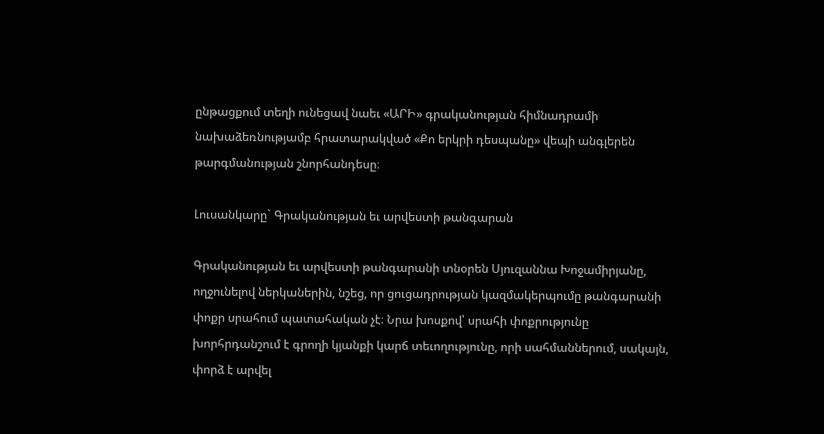ընթացքում տեղի ունեցավ նաեւ «ԱՐԻ» գրականության հիմնադրամի նախաձեռնությամբ հրատարակված «Քո երկրի դեսպանը» վեպի անգլերեն թարգմանության շնորհանդեսը։

Լուսանկարը` Գրականության եւ արվեստի թանգարան

Գրականության եւ արվեստի թանգարանի տնօրեն Սյուզաննա Խոջամիրյանը, ողջունելով ներկաներին, նշեց, որ ցուցադրության կազմակերպումը թանգարանի փոքր սրահում պատահական չէ։ Նրա խոսքով՝ սրահի փոքրությունը խորհրդանշում է գրողի կյանքի կարճ տեւողությունը, որի սահմաններում, սակայն, փորձ է արվել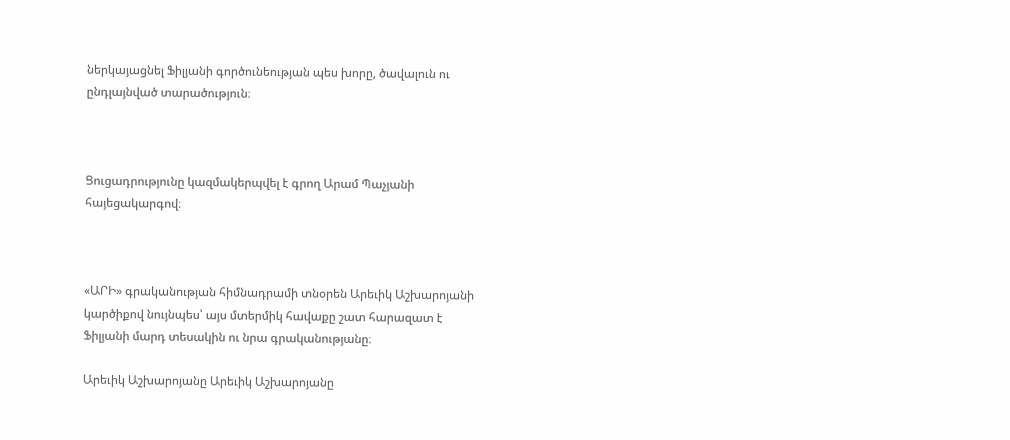ներկայացնել Ֆիլյանի գործունեության պես խորը, ծավալուն ու ընդլայնված տարածություն։



Ցուցադրությունը կազմակերպվել է գրող Արամ Պաչյանի հայեցակարգով։



«ԱՐԻ» գրականության հիմնադրամի տնօրեն Արեւիկ Աշխարոյանի կարծիքով նույնպես՝ այս մտերմիկ հավաքը շատ հարազատ է Ֆիլյանի մարդ տեսակին ու նրա գրականությանը։

Արեւիկ Աշխարոյանը Արեւիկ Աշխարոյանը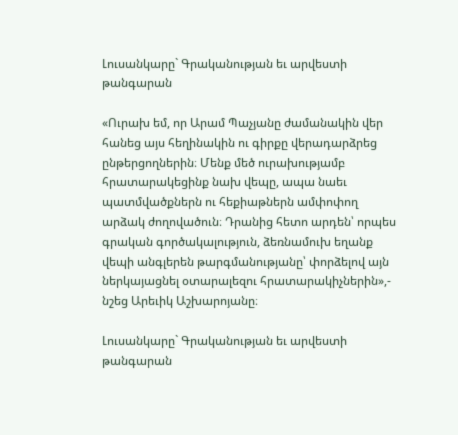Լուսանկարը` Գրականության եւ արվեստի թանգարան

«Ուրախ եմ, որ Արամ Պաչյանը ժամանակին վեր հանեց այս հեղինակին ու գիրքը վերադարձրեց ընթերցողներին։ Մենք մեծ ուրախությամբ հրատարակեցինք նախ վեպը, ապա նաեւ պատմվածքներն ու հեքիաթներն ամփոփող արձակ ժողովածուն։ Դրանից հետո արդեն՝ որպես գրական գործակալություն, ձեռնամուխ եղանք վեպի անգլերեն թարգմանությանը՝ փորձելով այն ներկայացնել օտարալեզու հրատարակիչներին»,- նշեց Արեւիկ Աշխարոյանը։

Լուսանկարը` Գրականության եւ արվեստի թանգարան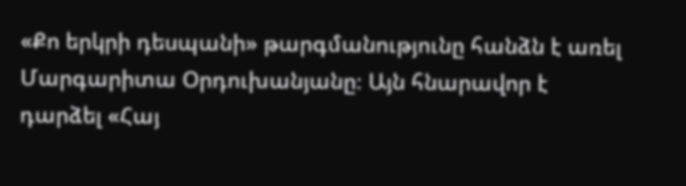«Քո երկրի դեսպանի» թարգմանությունը հանձն է առել Մարգարիտա Օրդուխանյանը։ Այն հնարավոր է դարձել «Հայ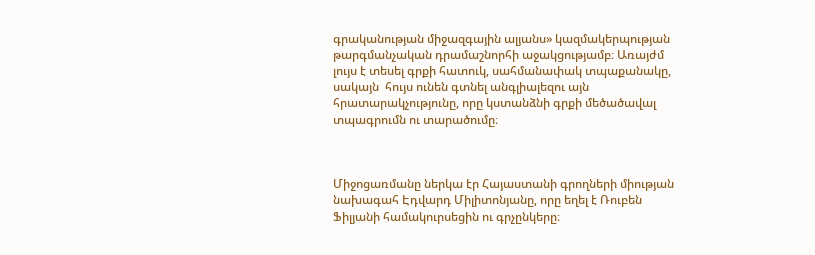գրականության միջազգային ալյանս» կազմակերպության թարգմանչական դրամաշնորհի աջակցությամբ։ Առայժմ լույս է տեսել գրքի հատուկ, սահմանափակ տպաքանակը, սակայն  հույս ունեն գտնել անգլիալեզու այն հրատարակչությունը, որը կստանձնի գրքի մեծածավալ տպագրումն ու տարածումը։



Միջոցառմանը ներկա էր Հայաստանի գրողների միության նախագահ Էդվարդ Միլիտոնյանը, որը եղել է Ռուբեն Ֆիլյանի համակուրսեցին ու գրչընկերը։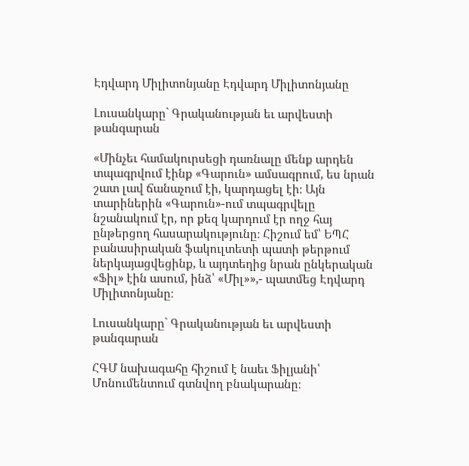Էդվարդ Միլիտոնյանը Էդվարդ Միլիտոնյանը

Լուսանկարը` Գրականության եւ արվեստի թանգարան

«Մինչեւ համակուրսեցի դառնալը մենք արդեն տպագրվում էինք «Գարուն» ամսագրում, ես նրան շատ լավ ճանաչում էի, կարդացել էի։ Այն տարիներին «Գարուն»-ում տպագրվելը նշանակում էր, որ քեզ կարդում էր ողջ հայ ընթերցող հասարակությունը։ Հիշում եմ՝ ԵՊՀ բանասիրական ֆակուլտետի պատի թերթում  ներկայացվեցինք, և այդտեղից նրան ընկերական «Ֆիլ» էին ասում, ինձ՝ «Միլ»»,- պատմեց Էդվարդ Միլիտոնյանը։

Լուսանկարը` Գրականության եւ արվեստի թանգարան

ՀԳՄ նախագահը հիշում է նաեւ Ֆիլյանի՝ Մոնումենտում գտնվող բնակարանը։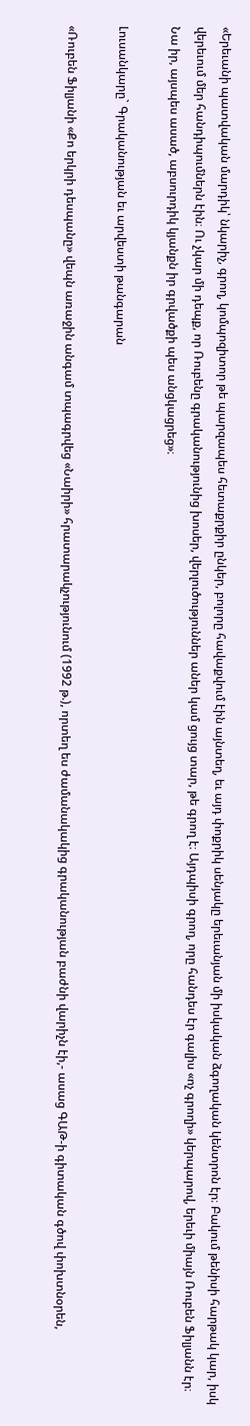«Երեւանի պատվական մարդիկ՝ նկարիչ, գրող, կոմպոզիտոր թե պարզապես հետաքրքիր ընկեր, բոլորը հավաքվում էին այնտեղ, եւ այդ փոքրիկ սենյակը երեւանյան մի իսկական ձգողական կենտրոն էր։ Բակում թենիսի հարթակ կար, իսկ վերեւում մեր հանդիպումներն էին։ Ու չկար մի դեպք, որ Ռուբենը գրականությունից խոսեր, վերլուծություններ աներ կամ ցույց տար, թե գրող է։ Այդպիսի գրող, որը հանդես էր գալիս «ոչ գրողի» կերպարով, երեւի միայն Ռուբեն Ֆիլյանն էր։ Նա իր, այսպես ասած, աբսուրդիկ կյանքն իր գրվածքի պես անցկացրեց»։

Լուսանկարը` Գրականության եւ արվեստի թանգարան

«Ռուբեն Ֆիլյանի «Քո երկրի դեսպանը» վեպն առաջին անգամ տպագրվեց «Նաիրի» հրատարակչությունում (1992 թ.), որտեղ ես ժամանակակից գրականության բաժնի վարիչն էի,- ասաց ԳԱԹ-ի գիտական գծով փոխտնօրեն,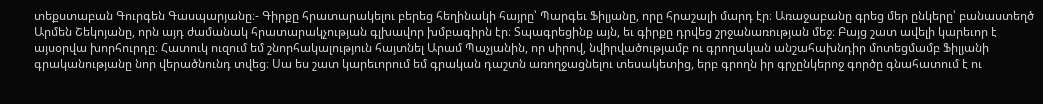տեքստաբան Գուրգեն Գասպարյանը։- Գիրքը հրատարակելու բերեց հեղինակի հայրը՝ Պարգեւ Ֆիլյանը, որը հրաշալի մարդ էր։ Առաջաբանը գրեց մեր ընկերը՝ բանաստեղծ Արմեն Շեկոյանը, որն այդ ժամանակ հրատարակչության գլխավոր խմբագիրն էր։ Տպագրեցինք այն, եւ գիրքը դրվեց շրջանառության մեջ։ Բայց շատ ավելի կարեւոր է այսօրվա խորհուրդը։ Հատուկ ուզում եմ շնորհակալություն հայտնել Արամ Պաչյանին, որ սիրով, նվիրվածությամբ ու գրողական անշահախնդիր մոտեցմամբ Ֆիլյանի գրականությանը նոր վերածնունդ տվեց։ Սա ես շատ կարեւորում եմ գրական դաշտն առողջացնելու տեսակետից, երբ գրողն իր գրչընկերոջ գործը գնահատում է ու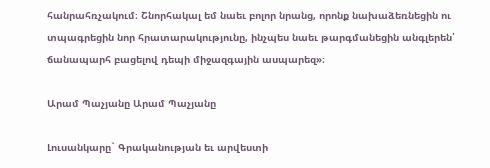հանրահռչակում։ Շնորհակալ եմ նաեւ բոլոր նրանց, որոնք նախաձեռնեցին ու տպագրեցին նոր հրատարակությունը, ինչպես նաեւ թարգմանեցին անգլերեն՝ ճանապարհ բացելով դեպի միջազգային ասպարեզ»։

Արամ Պաչյանը Արամ Պաչյանը

Լուսանկարը` Գրականության եւ արվեստի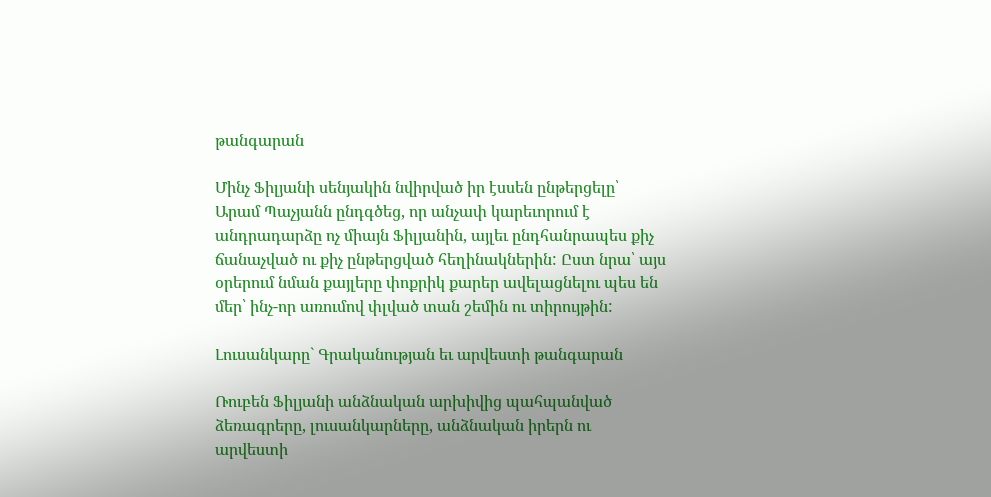թանգարան

Մինչ Ֆիլյանի սենյակին նվիրված իր էսսեն ընթերցելը՝ Արամ Պաչյանն ընդգծեց, որ անչափ կարեւորում է անդրադարձը ոչ միայն Ֆիլյանին, այլեւ ընդհանրապես քիչ ճանաչված ու քիչ ընթերցված հեղինակներին: Ըստ նրա՝ այս օրերում նման քայլերը փոքրիկ քարեր ավելացնելու պես են մեր՝ ինչ-որ առումով փլված տան շեմին ու տիրույթին:

Լուսանկարը` Գրականության եւ արվեստի թանգարան

Ռուբեն Ֆիլյանի անձնական արխիվից պահպանված ձեռագրերը, լուսանկարները, անձնական իրերն ու արվեստի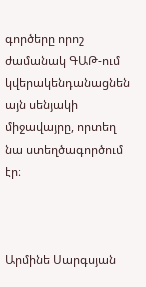գործերը որոշ ժամանակ ԳԱԹ-ում կվերակենդանացնեն այն սենյակի միջավայրը, որտեղ նա ստեղծագործում էր։



Արմինե Սարգսյան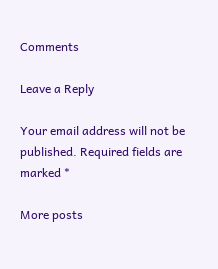Comments

Leave a Reply

Your email address will not be published. Required fields are marked *

More posts